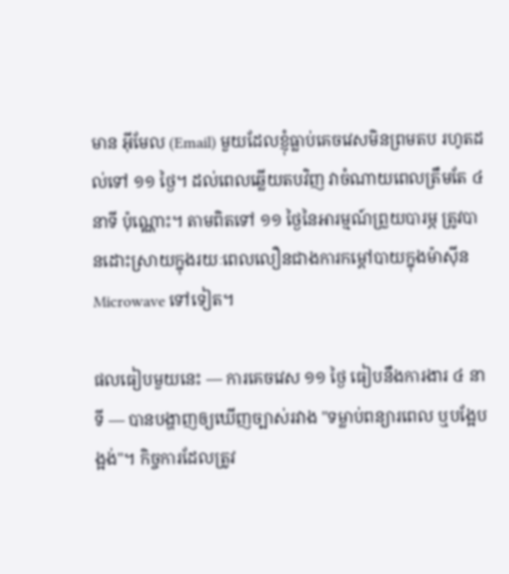មាន អ៊ីមែល (Email) មួយដែលខ្ញុំធ្លាប់គេចវេសមិនព្រមតប រហូតដល់ទៅ ១១ ថ្ងៃ។ ដល់ពេលឆ្លើយតបវិញ វាចំណាយពេលត្រឹមតែ ៤ នាទី ប៉ុណ្ណោះ។ តាមពិតទៅ ១១ ថ្ងៃនៃអារម្មណ៍ព្រួយបារម្ភ ត្រូវបានដោះស្រាយក្នុងរយៈពេលលឿនជាងការកម្តៅបាយក្នុងម៉ាស៊ីន Microwave ទៅទៀត។

ផលធៀបមួយនេះ — ការគេចវេស ១១ ថ្ងៃ ធៀបនឹងការងារ ៤ នាទី — បានបង្ហាញឲ្យឃើញច្បាស់រវាង "ទម្លាប់ពន្យារពេល ឬបង្អែបង្អង់"។ កិច្ចការដែលត្រូវ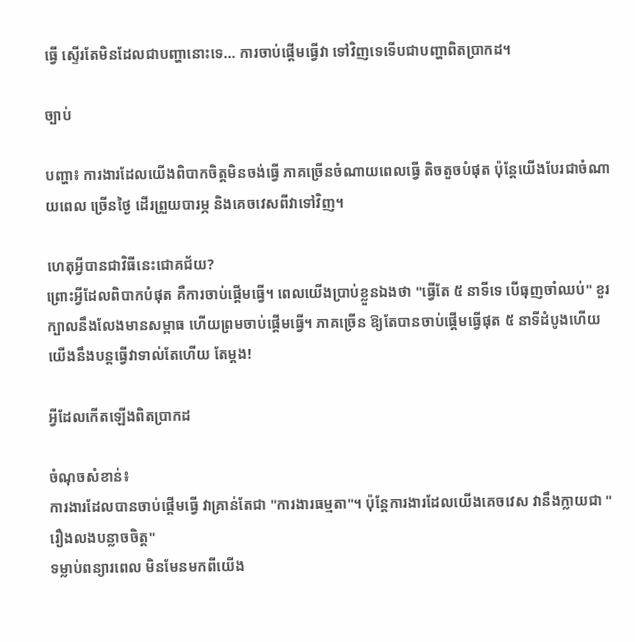ធ្វើ ស្ទើរតែមិនដែលជាបញ្ហានោះទេ... ការចាប់ផ្តើមធ្វើវា ទៅវិញទេទើបជាបញ្ហាពិតប្រាកដ។

ច្បាប់

បញ្ហា៖ ការងារដែលយើងពិបាកចិត្តមិនចង់ធ្វើ ភាគច្រើនចំណាយពេលធ្វើ តិចតួចបំផុត ប៉ុន្តែយើងបែរជាចំណាយពេល ច្រើនថ្ងៃ ដើរព្រួយបារម្ភ និងគេចវេសពីវាទៅវិញ។

ហេតុអ្វីបានជាវិធីនេះជោគជ័យ?
ព្រោះអ្វីដែលពិបាកបំផុត គឺការចាប់ផ្តើមធ្វើ។ ពេលយើងប្រាប់ខ្លួនឯងថា "ធ្វើតែ ៥ នាទីទេ បើធុញចាំឈប់" ខួរក្បាលនឹងលែងមានសម្ពាធ ហើយព្រមចាប់ផ្តើមធ្វើ។ ភាគច្រើន ឱ្យតែបានចាប់ផ្តើមធ្វើផុត ៥ នាទីដំបូងហើយ យើងនឹងបន្តធ្វើវាទាល់តែហើយ តែម្តង!

អ្វីដែលកើតឡើងពិតប្រាកដ

ចំណុចសំខាន់៖
ការងារដែលបានចាប់ផ្តើមធ្វើ វាគ្រាន់តែជា "ការងារធម្មតា"។ ប៉ុន្តែការងារដែលយើងគេចវេស វានឹងក្លាយជា "រឿងលងបន្លាចចិត្ត"
ទម្លាប់ពន្យារពេល មិនមែនមកពីយើង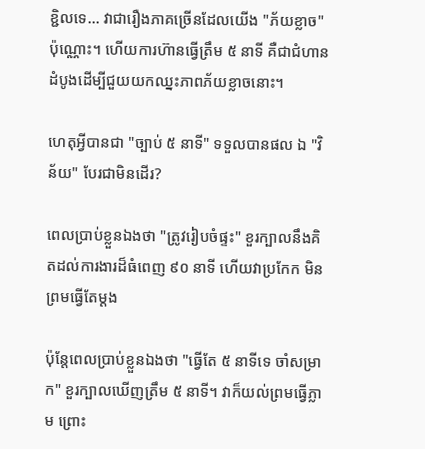ខ្ជិលទេ... វាជារឿងភាគច្រើនដែលយើង "ភ័យខ្លាច" ប៉ុណ្ណោះ។ ហើយការហ៊ានធ្វើត្រឹម ៥ នាទី គឺជាជំហានដំបូងដើម្បីជួយយកឈ្នះភាពភ័យខ្លាចនោះ។

ហេតុអ្វីបានជា "ច្បាប់ ៥ នាទី" ទទួលបានផល ឯ "វិន័យ" បែរជាមិនដើរ?

ពេលប្រាប់ខ្លួនឯងថា "ត្រូវរៀបចំផ្ទះ" ខួរក្បាលនឹងគិតដល់ការងារដ៏ធំពេញ ៩០ នាទី ហើយវាប្រកែក មិនព្រមធ្វើតែម្តង

ប៉ុន្តែពេលប្រាប់ខ្លួនឯងថា "ធ្វើតែ ៥ នាទីទេ ចាំសម្រាក" ខួរក្បាលឃើញត្រឹម ៥ នាទី។ វាក៏យល់ព្រមធ្វើភ្លាម ព្រោះ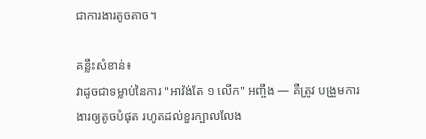ជាការងារតូចតាច។

គន្លឹះសំខាន់៖
វាដូចជាទម្លាប់នៃការ "អាវ៉ង់តែ ១ លើក" អញ្ចឹង — គឺត្រូវ បង្រួមការងារឲ្យតូចបំផុត រហូតដល់ខួរក្បាលលែង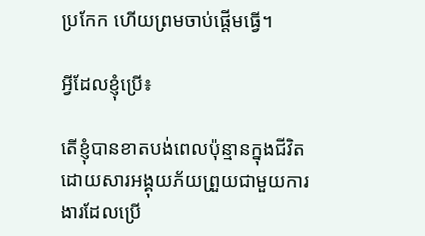ប្រកែក ហើយព្រមចាប់ផ្តើមធ្វើ។

អ្វីដែលខ្ញុំប្រើ៖

តើខ្ញុំបានខាតបង់ពេលប៉ុន្មានក្នុងជីវិត ដោយសារអង្គុយភ័យព្រួយជាមួយការងារដែលប្រើ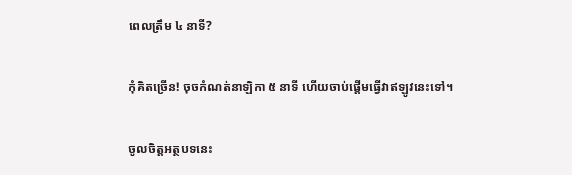ពេលត្រឹម ៤ នាទី?

កុំគិតច្រើន! ចុចកំណត់នាឡិកា ៥ នាទី ហើយចាប់ផ្តើមធ្វើវាឥឡូវនេះទៅ។

ចូលចិត្តអត្ថបទនេះ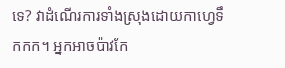ទេ? វាដំណើរការទាំងស្រុងដោយកាហ្វេទឹកកក។ អ្នកអាចប៉ាវកែ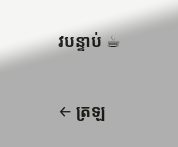វបន្ទាប់ ☕

← ត្រឡ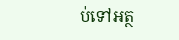ប់ទៅអត្ថ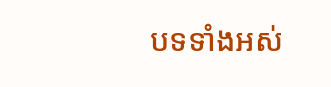បទទាំងអស់